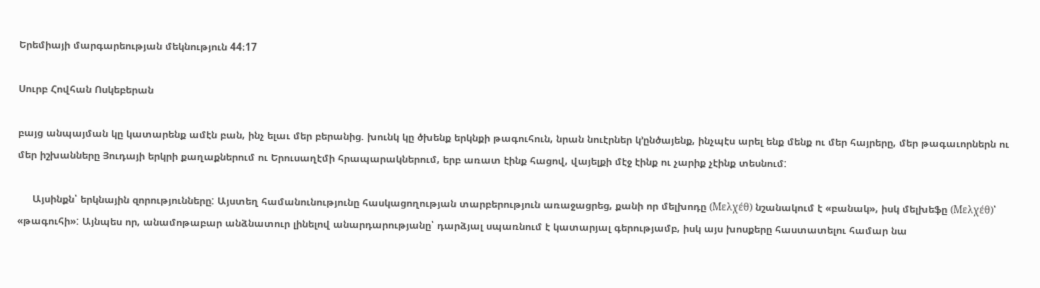Երեմիայի մարգարեության մեկնություն 44։17

Սուրբ Հովհան Ոսկեբերան

բայց անպայման կը կատարենք ամէն բան, ինչ ելաւ մեր բերանից. խունկ կը ծխենք երկնքի թագուհուն, նրան նուէրներ կ՚ընծայենք, ինչպէս արել ենք մենք ու մեր հայրերը, մեր թագաւորներն ու մեր իշխանները Յուդայի երկրի քաղաքներում ու Երուսաղէմի հրապարակներում, երբ առատ էինք հացով, վայելքի մէջ էինք ու չարիք չէինք տեսնում:

     Այսինքն՝ երկնային զորությունները: Այստեղ համանունությունը հասկացողության տարբերություն առաջացրեց, քանի որ մելխոդը (Μελχέθ) նշանակում է «բանակ», իսկ մելխեֆը (Μελχέθ)՝ «թագուհի»: Այնպես որ, անամոթաբար անձնատուր լինելով անարդարությանը՝ դարձյալ սպառնում է կատարյալ գերությամբ, իսկ այս խոսքերը հաստատելու համար նա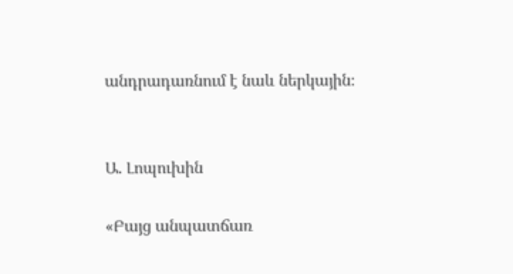անդրադառնում է նաև ներկային։


Ա. Լոպուխին

«Բայց անպատճառ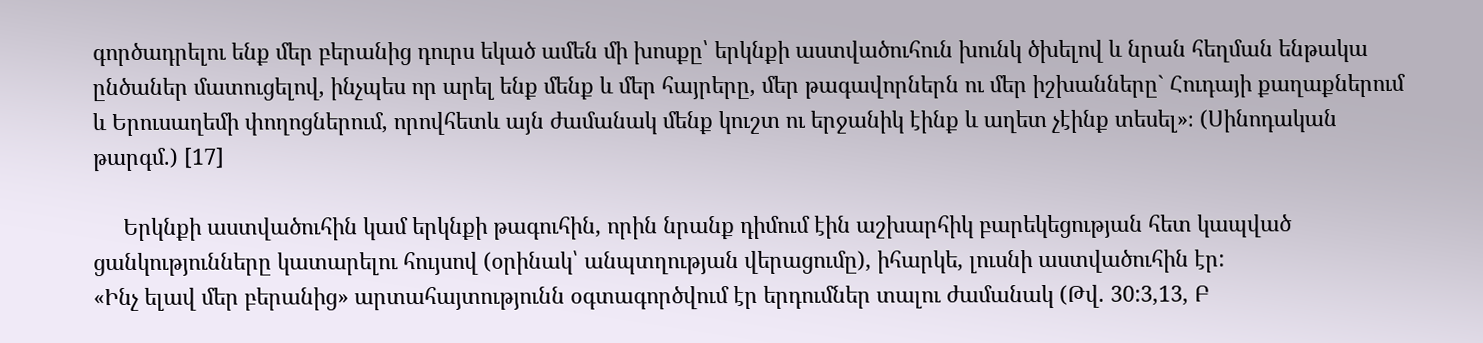գործադրելու ենք մեր բերանից դուրս եկած ամեն մի խոսքը՝ երկնքի աստվածուհուն խունկ ծխելով և նրան հեղման ենթակա ընծաներ մատուցելով, ինչպես որ արել ենք մենք և մեր հայրերը, մեր թագավորներն ու մեր իշխանները` Հուդայի քաղաքներում և Երուսաղեմի փողոցներում, որովհետև այն ժամանակ մենք կուշտ ու երջանիկ էինք և աղետ չէինք տեսել»։ (Սինոդական թարգմ.) [17]

     Երկնքի աստվածուհին կամ երկնքի թագուհին, որին նրանք դիմում էին աշխարհիկ բարեկեցության հետ կապված ցանկությունները կատարելու հույսով (օրինակ՝ անպտղության վերացումը), իհարկե, լուսնի աստվածուհին էր:
«Ինչ ելավ մեր բերանից» արտահայտությունն օգտագործվում էր երդումներ տալու ժամանակ (Թվ. 30:3,13, Բ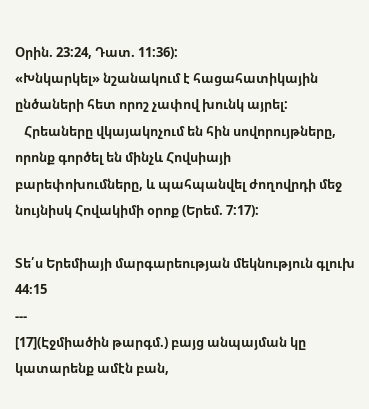Օրին. 23:24, Դատ. 11:36):
«Խնկարկել» նշանակում է հացահատիկային ընծաների հետ որոշ չափով խունկ այրել:
   Հրեաները վկայակոչում են հին սովորույթները, որոնք գործել են մինչև Հովսիայի բարեփոխումները, և պահպանվել ժողովրդի մեջ նույնիսկ Հովակիմի օրոք (Երեմ. 7:17):

Տե՛ս Երեմիայի մարգարեության մեկնություն գլուխ 44։15
---
[17](Էջմիածին թարգմ.) բայց անպայման կը կատարենք ամէն բան,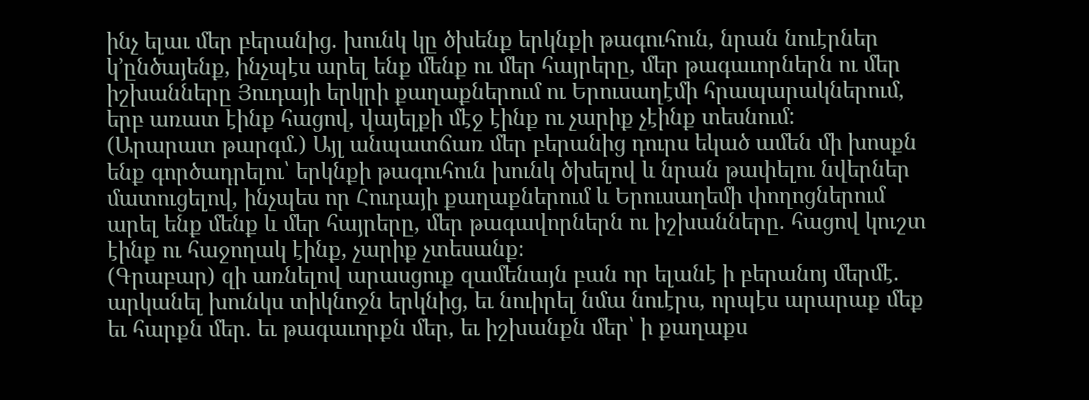ինչ ելաւ մեր բերանից. խունկ կը ծխենք երկնքի թագուհուն, նրան նուէրներ կ՚ընծայենք, ինչպէս արել ենք մենք ու մեր հայրերը, մեր թագաւորներն ու մեր իշխանները Յուդայի երկրի քաղաքներում ու Երուսաղէմի հրապարակներում, երբ առատ էինք հացով, վայելքի մէջ էինք ու չարիք չէինք տեսնում:
(Արարատ թարգմ.) Այլ անպատճառ մեր բերանից դուրս եկած ամեն մի խոսքն ենք գործադրելու՝ երկնքի թագուհուն խունկ ծխելով և նրան թափելու նվերներ մատուցելով, ինչպես որ Հուդայի քաղաքներում և Երուսաղեմի փողոցներում արել ենք մենք և մեր հայրերը, մեր թագավորներն ու իշխանները. հացով կուշտ էինք ու հաջողակ էինք, չարիք չտեսանք։
(Գրաբար) զի առնելով արասցուք զամենայն բան որ ելանէ ի բերանոյ մերմէ. արկանել խունկս տիկնոջն երկնից, եւ նուիրել նմա նուէրս, որպէս արարաք մեք եւ հարքն մեր. եւ թագաւորքն մեր, եւ իշխանքն մեր՝ ի քաղաքս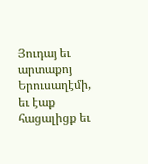Յուդայ եւ արտաքոյ Երուսաղէմի, եւ էաք հացալիցք եւ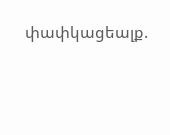փափկացեալք.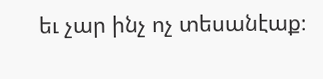եւ չար ինչ ոչ տեսանէաք։